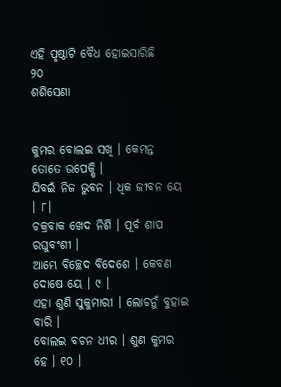ଏହି ପୃଷ୍ଠାଟି ବୈଧ ହୋଇସାରିଛି
୨୦
ଶଶିସେଣା


କୁମର ବୋଲଇ ସଖି । କେମନ୍ତ ତୋତେ ଉପେକ୍ଷି ।
ଯିବଇଁ ନିଜ ଭୁବନ । ଧିକ ଜୀବନ ୟେ । ୮।
ଚକ୍ରବାକ ଖେଦ ନିଶି । ପୂର୍ବ ଶାପ ରଘୁବଂଶୀ ।
ଆମ୍ଭେ ବିଚ୍ଛେଦ ବିଦେଶେ । କେବଣ ଦୋଷେ ୟେ । ୯ ।
ଏହା ଶୁଣି ସୁକୁମାରୀ । ଲୋଚନୁଁ ବୁହାଇ ବାରି ।
ବୋଲଇ ବଚନ ଧୀର । ଶୁଣ କୁମର ହେ । ୧୦ ।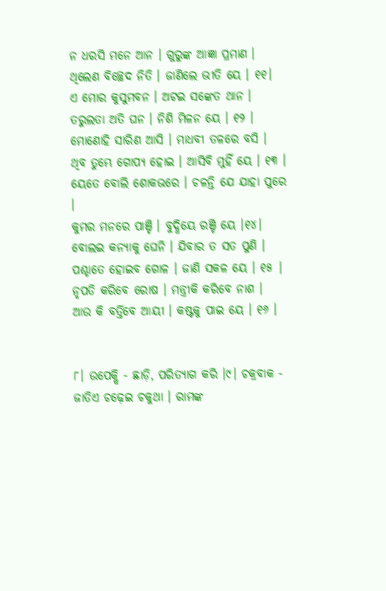ନ ଧରସି ମନେ ଆନ । ଗୁରୁଙ୍କ ଆଜ୍ଞା ପ୍ରମାଣ ।
ଥିଲେଣ ବିଚ୍ଛେଦ ନିତି । ଜାଣିଲେ ଭୀତି ୟେ । ୧୧।
ଏ ମୋର କୁସୁମ‌ବନ । ଅଟ‌ଇ ସଙ୍କେତ ଥାନ ।
ତରୁଲତା ଅତି ଘନ । ନିଶି ମିଳନ ୟେ । ୧୨ ।
ମୋଣୋହି ସାରିଣ ଆସି । ମାଧବୀ ତଳରେ ବସି ।
ଥିବ ତୁମ୍ଭେ ଗୋପ୍ୟ ହୋଇ । ଆସିବି ମୁହିଁ ୟେ । ୧୩ ।
ୟେତେ ବୋଲି ଶୋକଭରେ । ଚଳନ୍ତି ଯେ ଯାହା ପୁରେ ।
କୁମର ମନରେ ପାଞ୍ଚି । ବୁଦ୍ଧିୟେ ରଞ୍ଚି ୟେ ।୧୪।
ବୋଲଇ କନ୍ୟାକୁ ଘେନି । ଯିବାର ତ ସତ ପୁଣି ।
ପଶ୍ଚାତେ ହୋଇବ ଗୋଳ । ଜାଣି ସକଳ ୟେ । ୧୫ |
ନୃପତି କରିବେ ରୋଷ । ମନ୍ତ୍ରୀକି କରିବେ ନାଶ ।
ଆଉ କି ବର୍ତ୍ତିବେ ଆୟୀ । କଷ୍ଟକୁ ପାଇ ୟେ । ୧୬ ।


୮। ଉପେକ୍ଷି - ଛାଡ଼ି, ପରିତ୍ୟାଗ କରି ।୯। ଚକ୍ରବାକ - ଜାତିଏ ଚଢ଼େଇ ଚକୁଥା । ରାମଙ୍କ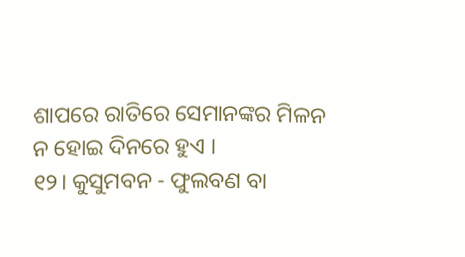ଶାପରେ ରାତିରେ ସେମାନଙ୍କର ମିଳନ ନ ହୋଇ ଦିନରେ ହୁଏ ।
୧୨। କୁସୁମ‌ବନ - ଫୁଲବଣ ବା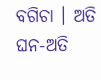ବଗିଚା । ଅତି ଘନ-ଅତି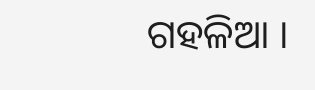ଗ‌ହଳିଆ ।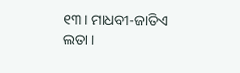୧୩। ମାଧବୀ-ଜାତିଏ ଲତା ।